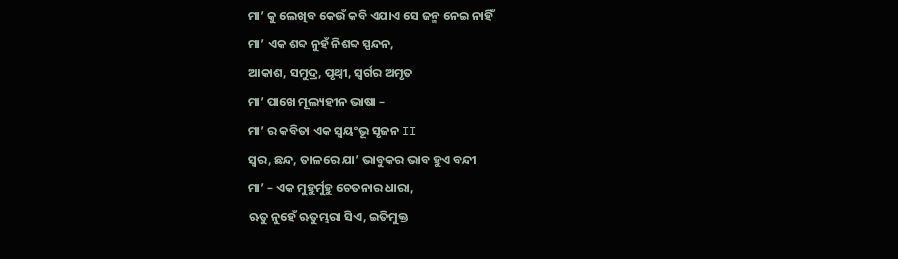ମା’ କୁ ଲେଖିବ କେଉଁ କବି ଏଯାଏ ସେ ଜନ୍ମ ନେଇ ନାହିଁ
ମା’ ଏକ ଶବ୍ଦ ନୁହଁ ନିଶବ୍ଦ ସ୍ପନ୍ଦନ,
ଆକାଶ, ସମୁଦ୍ର, ପୃଥ୍ବୀ, ସ୍ଵର୍ଗର ଅମୃତ
ମା’ ପାଖେ ମୂଲ୍ୟହୀନ ଭାଷା –
ମା’ ର କବିତା ଏକ ସ୍ଵୟଂଭୂ ସୃଜନ II
ସ୍ଵର, ଛନ୍ଦ, ତାଳରେ ଯା’ ଭାବୁକର ଭାବ ହୁଏ ବନ୍ଦୀ
ମା’ – ଏକ ମୁହୁର୍ମୁହୁ ଚେତନାର ଧାରା,
ଋତୁ ନୁହେଁ ଋତୁମ୍ଭରା ସିଏ, ଇତିମୁକ୍ତ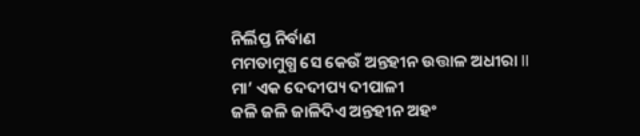ନିର୍ଲିପ୍ତ ନିର୍ବାଣ
ମମତାମୁଗ୍ଧ ସେ କେଉଁ ଅନ୍ତହୀନ ଉତ୍ତାଳ ଅଧୀରା II
ମା’ ଏକ ଦେଦୀପ୍ୟ ଦୀପାଳୀ
ଜଳି ଜଳି ଜାଳିଦିଏ ଅନ୍ତହୀନ ଅହଂ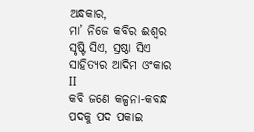ଅନ୍ଧକାର,
ମା’ ନିଜେ କବିର ଈଶ୍ଵର
ସୃଷ୍ଟି ସିଏ, ସ୍ରଷ୍ଠା ସିଏ ସାହିତ୍ୟର ଆଦିମ ଓଂକାର II
କବି ଜଣେ କଳ୍ପନା-କବନ୍ଧ
ପଦକୁ ପଦ ପକାଇ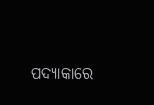ପଦ୍ୟାକାରେ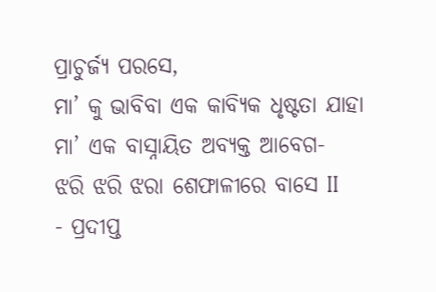ପ୍ରାଚୁର୍ଜ୍ୟ ପରସେ,
ମା’ କୁ ଭାବିବା ଏକ କାବ୍ୟିକ ଧୃଷ୍ଟତା ଯାହା
ମା’ ଏକ ବାସ୍ନାୟିତ ଅବ୍ୟକ୍ତ ଆବେଗ-
ଝରି ଝରି ଝରା ଶେଫାଳୀରେ ବାସେ II
- ପ୍ରଦୀପ୍ତ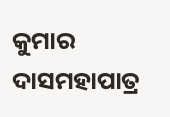କୁମାର ଦାସମହାପାତ୍ର